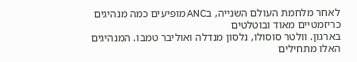לאחר מלחמת העולם השנייה, בANC מופיעים כמה מנהיגים כריזמטיים מאוד ובוטלטים
בארגון. וולטר סוסולו, נלסון מנדלה ואוליבר טמבו. המנהיגים האלו מתחילים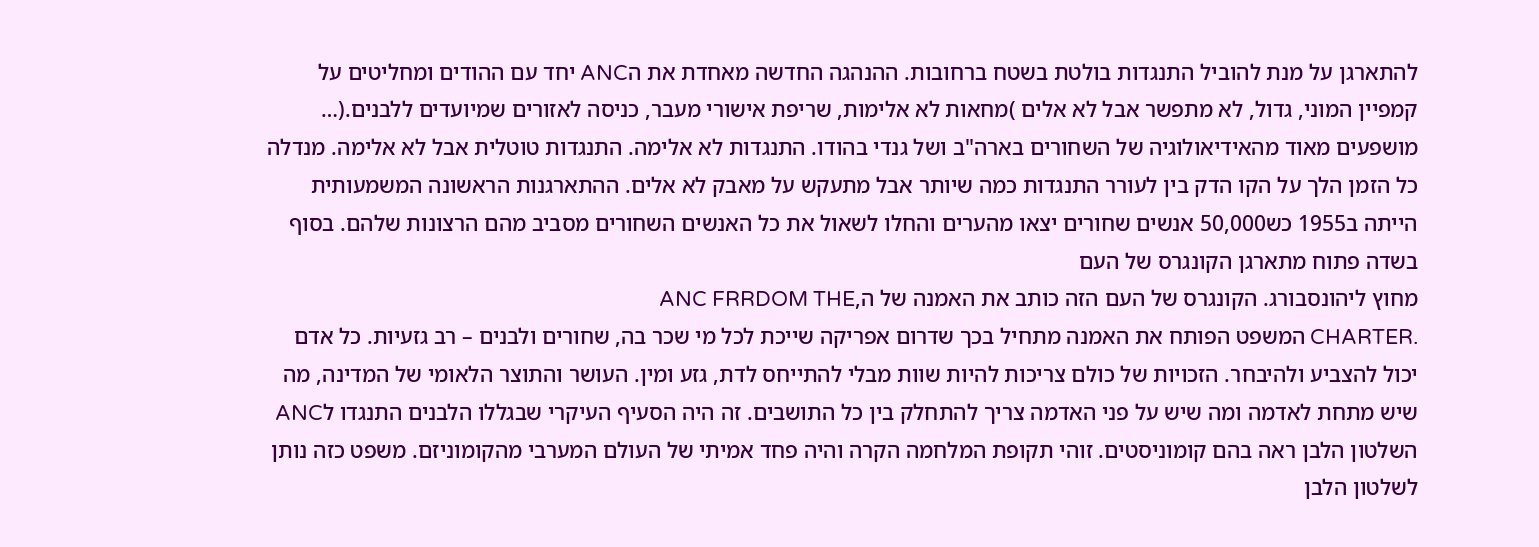להתארגן על מנת להוביל התנגדות בולטת בשטח ברחובות. ההנהגה החדשה מאחדת את הANC יחד עם ההודים ומחליטים על קמפיין המוני, גדול, לא מתפשר אבל לא אלים )מחאות לא אלימות, שריפת אישורי מעבר, כניסה לאזורים שמיועדים ללבנים.(… מושפעים מאוד מהאידיאולוגיה של השחורים בארה"ב ושל גנדי בהודו. התנגדות לא אלימה. התנגדות טוטלית אבל לא אלימה. מנדלה כל הזמן הלך על הקו הדק בין לעורר התנגדות כמה שיותר אבל מתעקש על מאבק לא אלים. ההתארגנות הראשונה המשמעותית הייתה ב1955 כש50,000 אנשים שחורים יצאו מהערים והחלו לשאול את כל האנשים השחורים מסביב מהם הרצונות שלהם. בסוף בשדה פתוח מתארגן הקונגרס של העם
מחוץ ליהונסבורג. הקונגרס של העם הזה כותב את האמנה של ה,ANC FRRDOM THE
.CHARTER המשפט הפותח את האמנה מתחיל בכך שדרום אפריקה שייכת לכל מי שכר בה, שחורים ולבנים – רב גזעיות. כל אדם יכול להצביע ולהיבחר. הזכויות של כולם צריכות להיות שוות מבלי להתייחס לדת, גזע ומין. העושר והתוצר הלאומי של המדינה, מה שיש מתחת לאדמה ומה שיש על פני האדמה צריך להתחלק בין כל התושבים. זה היה הסעיף העיקרי שבגללו הלבנים התנגדו לANC השלטון הלבן ראה בהם קומוניסטים. זוהי תקופת המלחמה הקרה והיה פחד אמיתי של העולם המערבי מהקומוניזם. משפט כזה נותן לשלטון הלבן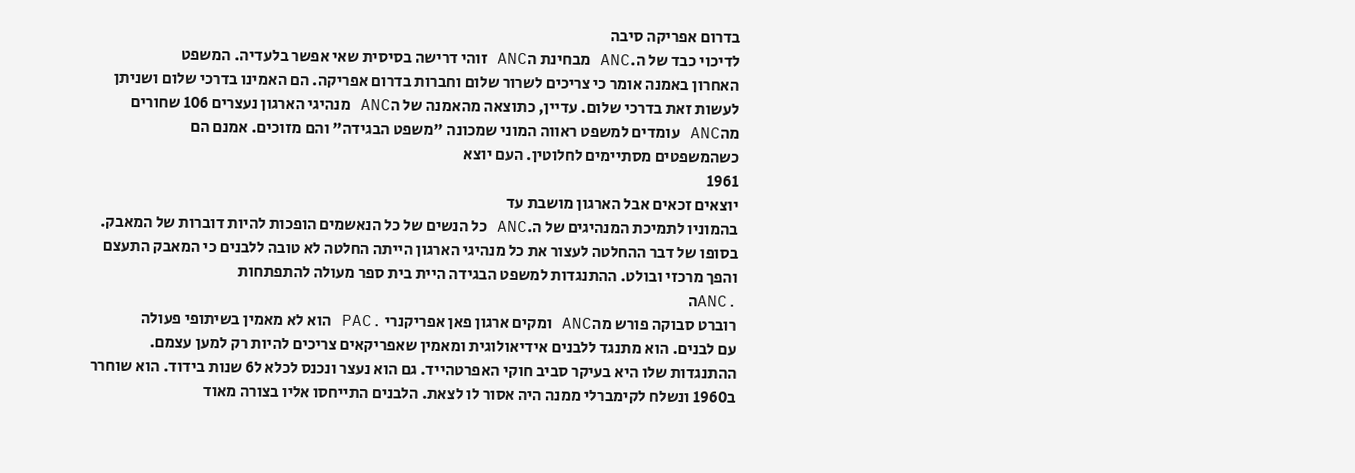בדרום אפריקה סיבה
לדיכוי כבד של ה.ANC מבחינת הANC זוהי דרישה בסיסית שאי אפשר בלעדיה. המשפט
האחרון באמנה אומר כי צריכים לשרור שלום וחברות בדרום אפריקה. הם האמינו בדרכי שלום ושניתן לעשות זאת בדרכי שלום. עדיין, כתוצאה מהאמנה של הANC מנהיגי הארגון נעצרים 106 שחורים מהANC עומדים למשפט ראווה המוני שמכונה "משפט הבגידה" והם מזוכים. אמנם הם
כשהמשפטים מסתיימים לחלוטין. העם יוצא
1961
יוצאים זכאים אבל הארגון מושבת עד
בהמוניו לתמיכת המנהיגים של ה.ANC כל הנשים של כל הנאשמים הופכות להיות דוברות של המאבק. בסופו של דבר ההחלטה לעצור את כל מנהיגי הארגון הייתה החלטה לא טובה ללבנים כי המאבק התעצם והפך מרכזי ובולט. ההתנגדות למשפט הבגידה היית בית ספר מעולה להתפתחות
.ANCה
רוברט סבוקה פורש מהANC ומקים ארגון פאן אפריקנרי .PAC הוא לא מאמין בשיתופי פעולה
עם לבנים. הוא מתנגד ללבנים אידיאולוגית ומאמין שאפריקאים צריכים להיות רק למען עצמם.
ההתנגדות שלו היא בעיקר סביב חוקי האפרטהייד. גם הוא נעצר ונכנס לכלא ל6 שנות בידוד. הוא שוחרר ב1960 ונשלח לקימברלי ממנה היה אסור לו לצאת. הלבנים התייחסו אליו בצורה מאוד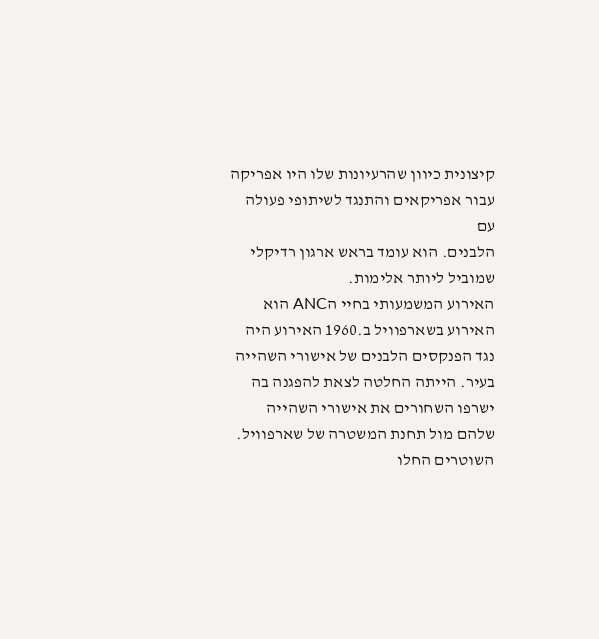קיצונית כיוון שהרעיונות שלו היו אפריקה עבור אפריקאים והתנגד לשיתופי פעולה עם
הלבנים. הוא עומד בראש ארגון רדיקלי שמוביל ליותר אלימות.
האירוע המשמעותי בחיי הANC הוא האירוע בשארפוויל ב.1960 האירוע היה נגד הפנקסים הלבנים של אישורי השהייה בעיר. הייתה החלטה לצאת להפגנה בה ישרפו השחורים את אישורי השהייה שלהם מול תחנת המשטרה של שארפוויל. השוטרים החלו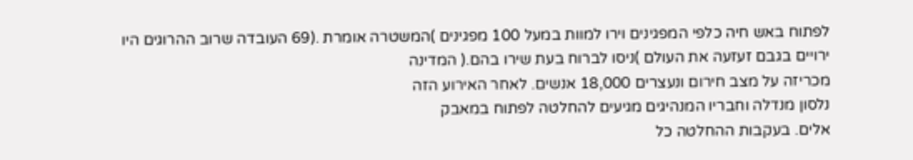לפתוח באש חיה כלפי המפגינים וירו למוות במעל 100 מפגינים )המשטרה אומרת .(69 העובדה שרוב ההרוגים היו ירויים בגבם זעזעה את העולם )ניסו לברוח בעת שירו בהם.( המדינה
מכריזה על מצב חירום ונעצרים 18,000 אנשים. לאחר האירוע הזה
נלסון מנדלה וחבריו המנהיגים מגיעים להחלטה לפתוח במאבק
אלים. בעקבות ההחלטה כל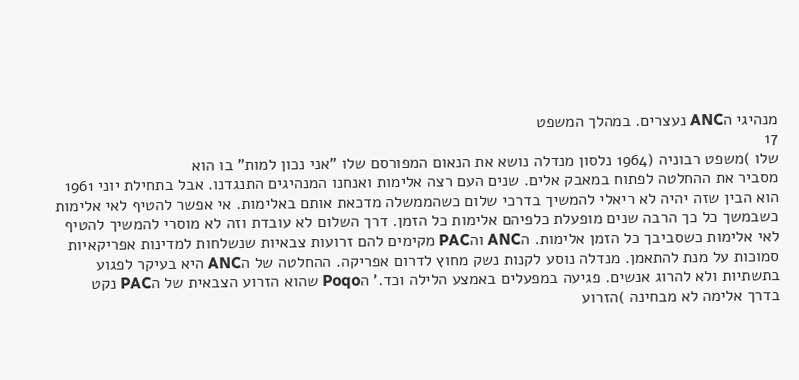מנהיגי הANC נעצרים. במהלך המשפט
17
שלו )משפט רבוניה (1964 נלסון מנדלה נושא את הנאום המפורסם שלו "אני נכון למות" בו הוא
מסביר את ההחלטה לפתוח במאבק אלים. שנים העם רצה אלימות ואנחנו המנהיגים התנגדנו. אבל בתחילת יוני 1961 הוא הבין שזה יהיה לא ריאלי להמשיך בדרכי שלום כשהממשלה מדכאת אותם באלימות. אי אפשר להטיף לאי אלימות כשבמשך כל כך הרבה שנים מופעלת כלפיהם אלימות כל הזמן. דרך השלום לא עובדת וזה לא מוסרי להמשיך להטיף לאי אלימות כשסביבך כל הזמן אלימות. הANC והPAC מקימים להם זרועות צבאיות שנשלחות למדינות אפריקאיות סמוכות על מנת להתאמן. מנדלה נוסע לקנות נשק מחוץ לדרום אפריקה. ההחלטה של הANC היא בעיקר לפגוע בתשתיות ולא להרוג אנשים. פגיעה במפעלים באמצע הלילה וכד.' הPoqo שהוא הזרוע הצבאית של הPAC נקט בדרך אלימה לא מבחינה )הזרוע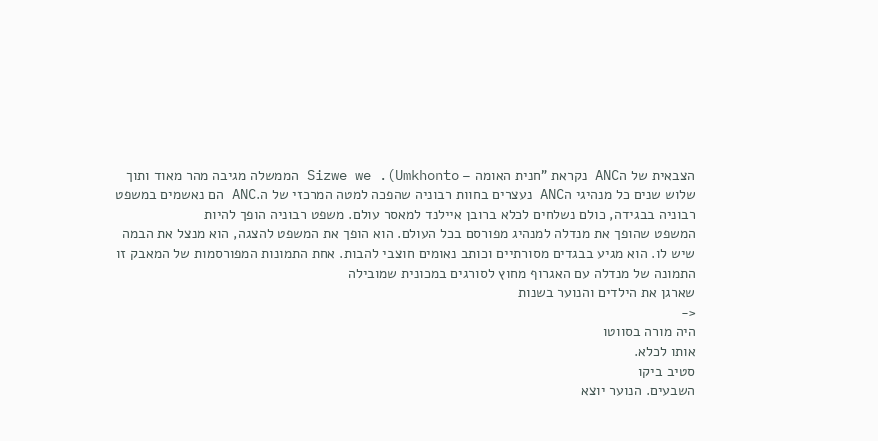הצבאית של הANC נקראת "חנית האומה – Sizwe we .(Umkhonto הממשלה מגיבה מהר מאוד ותוך שלוש שנים כל מנהיגי הANC נעצרים בחוות רבוניה שהפכה למטה המרכזי של ה.ANC הם נאשמים במשפט
רבוניה בבגידה, כולם נשלחים לכלא ברובן איילנד למאסר עולם. משפט רבוניה הופך להיות
המשפט שהופך את מנדלה למנהיג מפורסם בכל העולם. הוא הופך את המשפט להצגה, הוא מנצל את הבמה שיש לו. הוא מגיע בבגדים מסורתיים וכותב נאומים חוצבי להבות. אחת התמונות המפורסמות של המאבק זו התמונה של מנדלה עם האגרוף מחוץ לסורגים במכונית שמובילה
שארגן את הילדים והנוער בשנות
<-
היה מורה בסווטו
אותו לכלא.
סטיב ביקו
השבעים. הנוער יוצא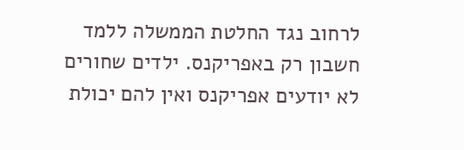לרחוב נגד החלטת הממשלה ללמד חשבון רק באפריקנס. ילדים שחורים לא יודעים אפריקנס ואין להם יכולת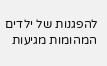להפגנות של ילדים
המהומות מגיעות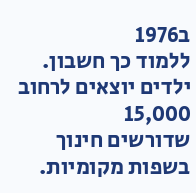ב1976
ללמוד כך חשבון.
ילדים יוצאים לרחוב
15,000
שדורשים חינוך בשפות מקומיות.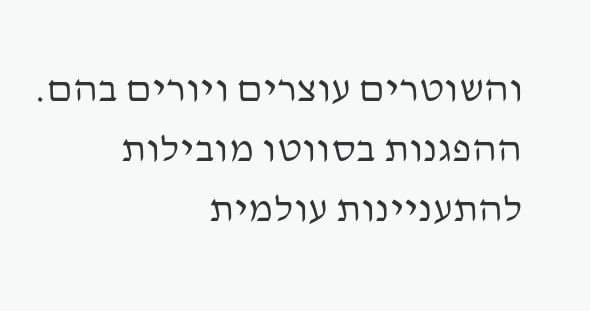והשוטרים עוצרים ויורים בהם. ההפגנות בסווטו מובילות להתעניינות עולמית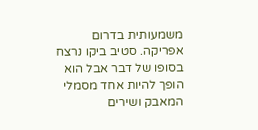משמעותית בדרום אפריקה. סטיב ביקו נרצח בסופו של דבר אבל הוא הופך להיות אחד מסמלי המאבק ושירים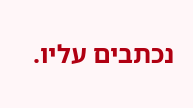נכתבים עליו.